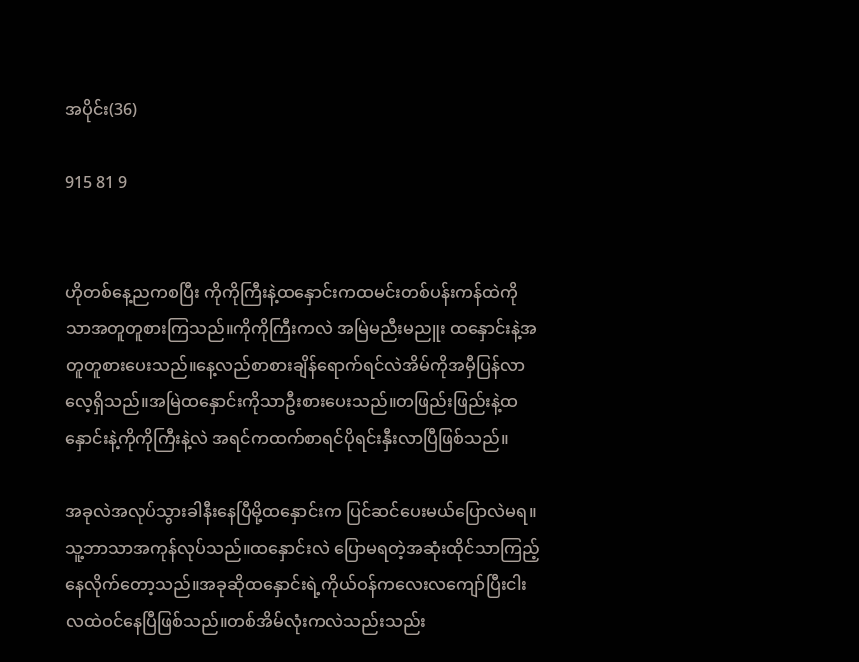အပိုင်း(36)

915 81 9


ဟိုတစ်နေ့ညကစပြီး ကိုကိုကြီးနဲ့ထနှောင်းကထမင်းတစ်ပန်းကန်ထဲကိုသာအတူတူစားကြသည်။ကိုကိုကြီးကလဲ အမြဲမညီးမညူး ထနှောင်းနဲ့အတူတူစားပေးသည်။နေ့လည်စာစားချိန်ရောက်ရင်လဲအိမ်ကိုအမှီပြန်လာလေ့ရှိသည်။အမြဲထနှောင်းကိုသာဦးစားပေးသည်။တဖြည်းဖြည်းနဲ့ထနှောင်းနဲ့ကိုကိုကြီးနဲ့လဲ အရင်ကထက်စာရင်ပိုရင်းနှီးလာပြီဖြစ်သည်။

အခုလဲအလုပ်သွားခါနီးနေပြီမို့ထနှောင်းက ပြင်ဆင်ပေးမယ်ပြောလဲမရ။သူ့ဘာသာအကုန်လုပ်သည်။ထနှောင်းလဲ ပြောမရတဲ့အဆုံးထိုင်သာကြည့်နေလိုက်တော့သည်။အခုဆိုထနှောင်းရဲ့ကိုယ်ဝန်ကလေးလကျော်ပြီးငါးလထဲဝင်နေပြီဖြစ်သည်။တစ်အိမ်လုံးကလဲသည်းသည်း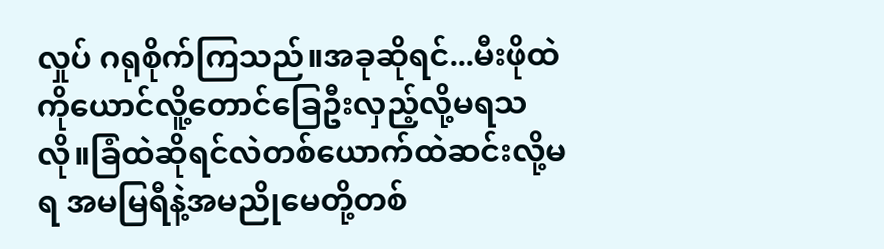လှုပ် ဂရုစိုက်ကြသည်။အခုဆိုရင်...မီးဖိုထဲကိုယောင်လိူ့တောင်ခြေဦးလှည့်လို့မရသလို။ခြံထဲဆိုရင်လဲတစ်ယောက်ထဲဆင်းလို့မရ အမမြရီနဲ့အမညိုမေတို့တစ်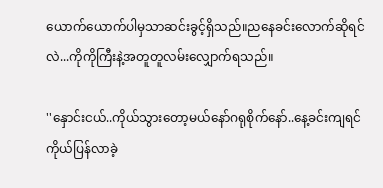ယောက်ယောက်ပါမှသာဆင်းခွင့်ရှိသည်။ညနေခင်းလောက်ဆိုရင်လဲ...ကိုကိုကြီးနဲ့အတူတူလမ်းလျှောက်ရသည်။

''နှောင်းငယ်..ကိုယ်သွားတော့မယ်နော်ဂရုစိုက်နော်..နေ့ခင်းကျရင်ကိုယ်ပြန်လာခဲ့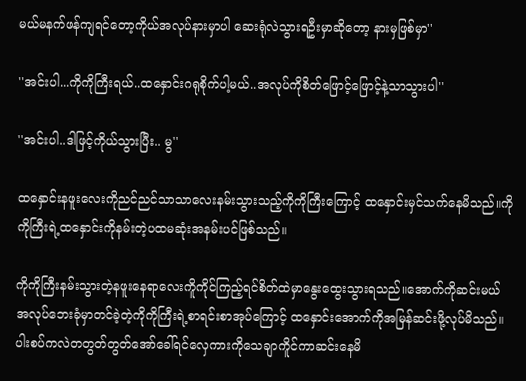မယ်မနက်ဖန်ကျရင်တော့ကိုယ်အလုပ်နားမှာပါ ဆေးရုံလဲသွားရဦးမှာဆိုတော့ နားမှဖြစ်မှာ''

''အင်းပါ...ကိုကိုကြီးရယ်..ထနှောင်းဂရုစိုက်ပါ့မယ်..အလုပ်ကိုစိတ်ဖြောင့်ဖြောင့်နဲ့သာသွားပါ''

''အင်းပါ..ဒါဖြင့်ကိုယ်သွားပြီး.. မွ''

ထနှောင်းနဖူးလေးကိုညင်ညင်သာသာလေးနမ်းသွားသည့်ကိုကိုကြီးကြောင့် ထနှောင်းမှင်သက်နေမိသည်။ကိုကိုကြီးရဲ့ထနှောင်းကိုနမ်းတဲ့ပထမဆုံးအနမ်းပင်ဖြစ်သည်။

ကိုကိုကြီးနမ်းသွားတဲ့နဖူးနေရာလေးကိူကိုင်ကြည့်ရင်စိတ်ထဲမှာနွေးထွေးသွားရသည်။အောက်ကိုဆင်းမယ်အလုပ်ဘေးခုံမှာတင်ခဲ့တဲ့ကိုကိုကြီးရဲ့စာရင်းစာအုပ်ကြောင့် ထနှောင်းအောက်ကိုအမြန်ဆင်းဖို့လုပ်မိသည်။ပါးစပ်ကလဲတတွတ်တွတ်အော်ခေါ်ရင်လှေကားကိုသေချာကိူင်ကာဆင်းနေမိ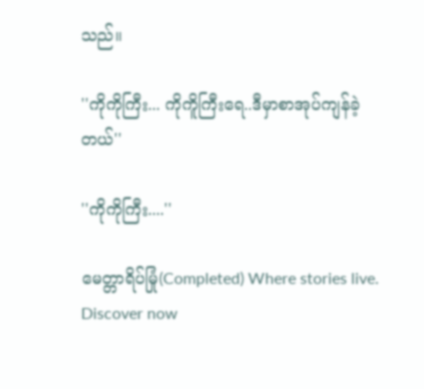သည်။

''ကိုကိုကြီး... ကိုကိူကြီးရေ..ဒီမှာစာအုပ်ကျန်ခဲ့တယ်''

''ကိုကိုကြီး....''

မေတ္တာရိပ်မြုံ(Completed) Where stories live. Discover now